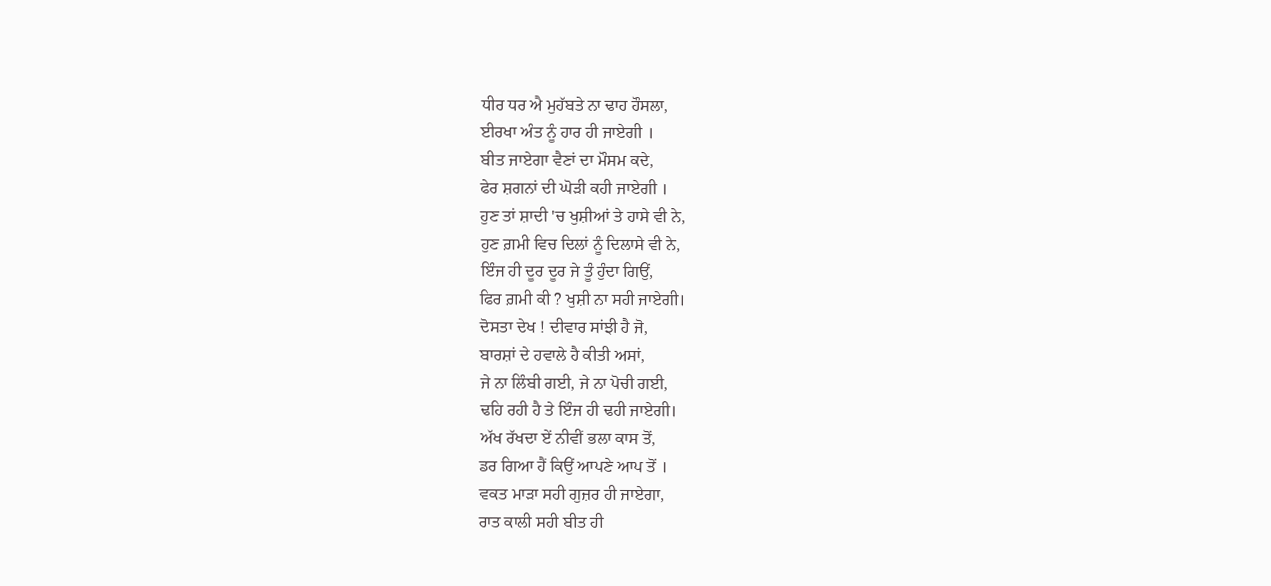ਧੀਰ ਧਰ ਐ ਮੁਹੱਬਤੇ ਨਾ ਢਾਹ ਹੌਸਲਾ,
ਈਰਖਾ ਅੰਤ ਨੂੰ ਹਾਰ ਹੀ ਜਾਏਗੀ ।
ਬੀਤ ਜਾਏਗਾ ਵੈਣਾਂ ਦਾ ਮੌਸਮ ਕਦੇ,
ਫੇਰ ਸ਼ਗਨਾਂ ਦੀ ਘੋੜੀ ਕਹੀ ਜਾਏਗੀ ।
ਹੁਣ ਤਾਂ ਸ਼ਾਦੀ 'ਚ ਖੁਸ਼ੀਆਂ ਤੇ ਹਾਸੇ ਵੀ ਨੇ,
ਹੁਣ ਗ਼ਮੀ ਵਿਚ ਦਿਲਾਂ ਨੂੰ ਦਿਲਾਸੇ ਵੀ ਨੇ,
ਇੰਜ ਹੀ ਦੂਰ ਦੂਰ ਜੇ ਤੂੰ ਹੁੰਦਾ ਗਿਉਂ,
ਫਿਰ ਗ਼ਮੀ ਕੀ ? ਖੁਸ਼ੀ ਨਾ ਸਹੀ ਜਾਏਗੀ।
ਦੋਸਤਾ ਦੇਖ ! ਦੀਵਾਰ ਸਾਂਝੀ ਹੈ ਜੋ,
ਬਾਰਸ਼ਾਂ ਦੇ ਹਵਾਲੇ ਹੈ ਕੀਤੀ ਅਸਾਂ,
ਜੇ ਨਾ ਲਿੰਬੀ ਗਈ, ਜੇ ਨਾ ਪੋਚੀ ਗਈ,
ਢਹਿ ਰਹੀ ਹੈ ਤੇ ਇੰਜ ਹੀ ਢਹੀ ਜਾਏਗੀ।
ਅੱਖ ਰੱਖਦਾ ਏਂ ਨੀਵੀਂ ਭਲਾ ਕਾਸ ਤੋਂ,
ਡਰ ਗਿਆ ਹੈਂ ਕਿਉਂ ਆਪਣੇ ਆਪ ਤੋਂ ।
ਵਕਤ ਮਾੜਾ ਸਹੀ ਗੁਜ਼ਰ ਹੀ ਜਾਏਗਾ,
ਰਾਤ ਕਾਲੀ ਸਹੀ ਬੀਤ ਹੀ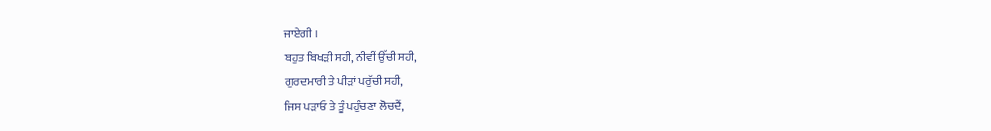ਜਾਏਗੀ ।
ਬਹੁਤ ਬਿਖੜੀ ਸਹੀ, ਨੀਵੀਂ ਉੱਚੀ ਸਹੀ,
ਗੁਰਦਮਾਰੀ ਤੇ ਪੀੜਾਂ ਪਰੁੱਚੀ ਸਹੀ,
ਜਿਸ ਪੜਾਓ ਤੇ ਤੂੰ ਪਹੁੰਚਣਾ ਲੋਚਦੈਂ,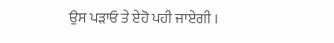ਉਸ ਪੜਾਓ ਤੇ ਏਹੋ ਪਹੀ ਜਾਏਗੀ ।